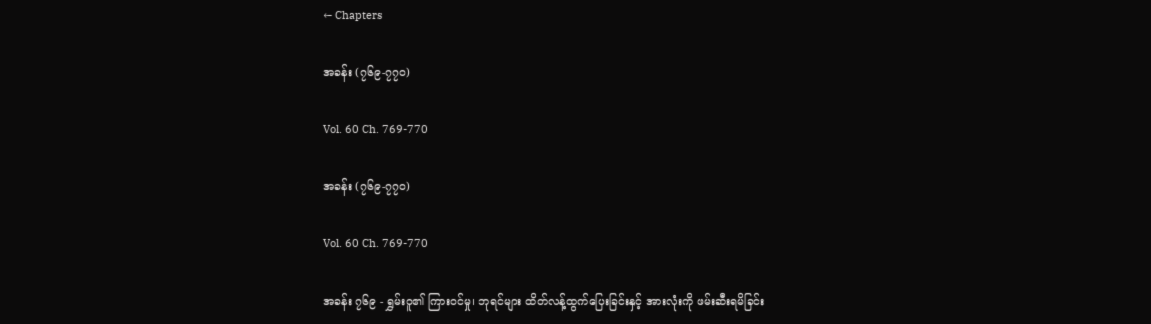← Chapters

အခန်း (၇၆၉-၇၇၀)

Vol. 60 Ch. 769-770

အခန်း (၇၆၉-၇၇၀)

Vol. 60 Ch. 769-770

အခန်း ၇၆၉ - ရွှမ်းဝူ၏ ကြားဝင်မှု၊ ဘုရင်များ ထိတ်လန့်ထွက်ပြေးခြင်းနှင့် အားလုံးကို ဖမ်းဆီးရမိခြင်း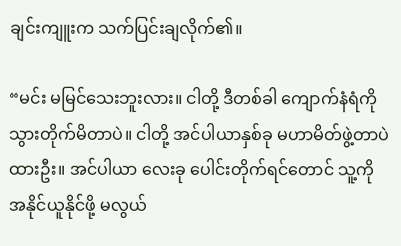ချင်းကျူးက သက်ပြင်းချလိုက်၏။

“မင်း မမြင်သေးဘူးလား။ ငါတို့ ဒီတစ်ခါ ကျောက်နံရံကို သွားတိုက်မိတာပဲ။ ငါတို့ အင်ပါယာနှစ်ခု မဟာမိတ်ဖွဲ့တာပဲထားဦး။ အင်ပါယာ လေးခု ပေါင်းတိုက်ရင်တောင် သူ့ကို အနိုင်ယူနိုင်ဖို့ မလွယ်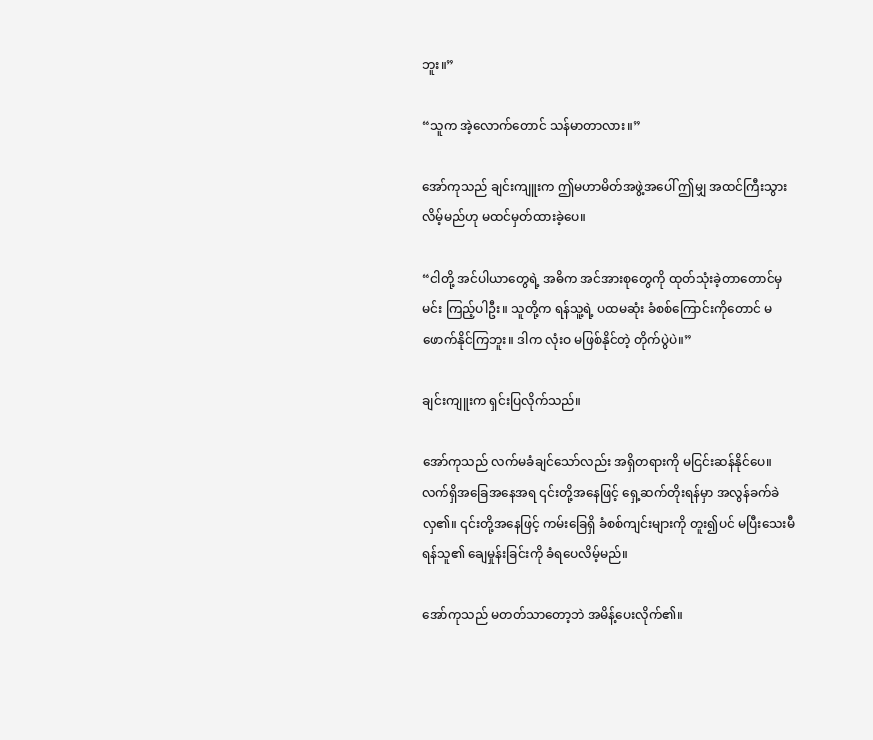ဘူး။”

“သူက အဲ့လောက်တောင် သန်မာတာလား။”

အော်ကုသည် ချင်းကျူးက ဤမဟာမိတ်အဖွဲ့အပေါ် ဤမျှ အထင်ကြီးသွားလိမ့်မည်ဟု မထင်မှတ်ထားခဲ့ပေ။

“ငါတို့ အင်ပါယာတွေရဲ့ အဓိက အင်အားစုတွေကို ထုတ်သုံးခဲ့တာတောင်မှ မင်း ကြည့်ပါဦး။ သူတို့က ရန်သူ့ရဲ့ ပထမဆုံး ခံစစ်ကြောင်းကိုတောင် မဖောက်နိုင်ကြဘူး။ ဒါက လုံးဝ မဖြစ်နိုင်တဲ့ တိုက်ပွဲပဲ။”

ချင်းကျူးက ရှင်းပြလိုက်သည်။

အော်ကုသည် လက်မခံချင်သော်လည်း အရှိတရားကို မငြင်းဆန်နိုင်ပေ။ လက်ရှိအခြေအနေအရ ၎င်းတို့အနေဖြင့် ရှေ့ဆက်တိုးရန်မှာ အလွန်ခက်ခဲလှ၏။ ၎င်းတို့အနေဖြင့် ကမ်းခြေရှိ ခံစစ်ကျင်းများကို တူး၍ပင် မပြီးသေးမီ ရန်သူ၏ ချေမှုန်းခြင်းကို ခံရပေလိမ့်မည်။

အော်ကုသည် မတတ်သာတော့ဘဲ အမိန့်ပေးလိုက်၏။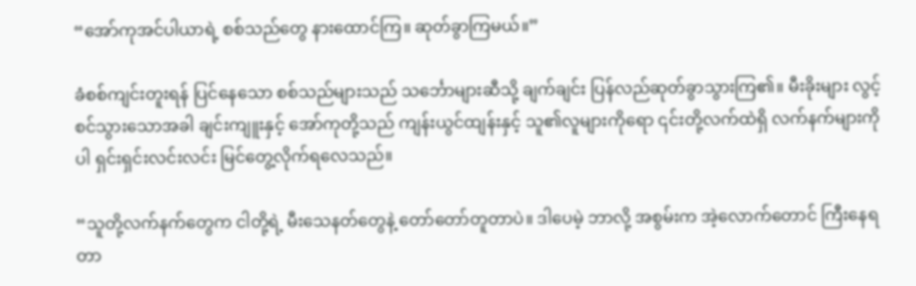“အော်ကုအင်ပါယာရဲ့ စစ်သည်တွေ နားထောင်ကြ။ ဆုတ်ခွာကြမယ်။”

ခံစစ်ကျင်းတူးရန် ပြင်နေသော စစ်သည်များသည် သင်္ဘောများဆီသို့ ချက်ချင်း ပြန်လည်ဆုတ်ခွာသွားကြ၏။ မီးခိုးများ လွင့်စင်သွားသောအခါ ချင်းကျူးနှင့် အော်ကုတို့သည် ကျန်းယွင်ထျန်းနှင့် သူ၏လူများကိုရော ၎င်းတို့လက်ထဲရှိ လက်နက်များကိုပါ ရှင်းရှင်းလင်းလင်း မြင်တွေ့လိုက်ရလေသည်။

“သူတို့လက်နက်တွေက ငါတို့ရဲ့ မီးသေနတ်တွေနဲ့ တော်တော်တူတာပဲ။ ဒါပေမဲ့ ဘာလို့ အစွမ်းက အဲ့လောက်တောင် ကြီးနေရတာ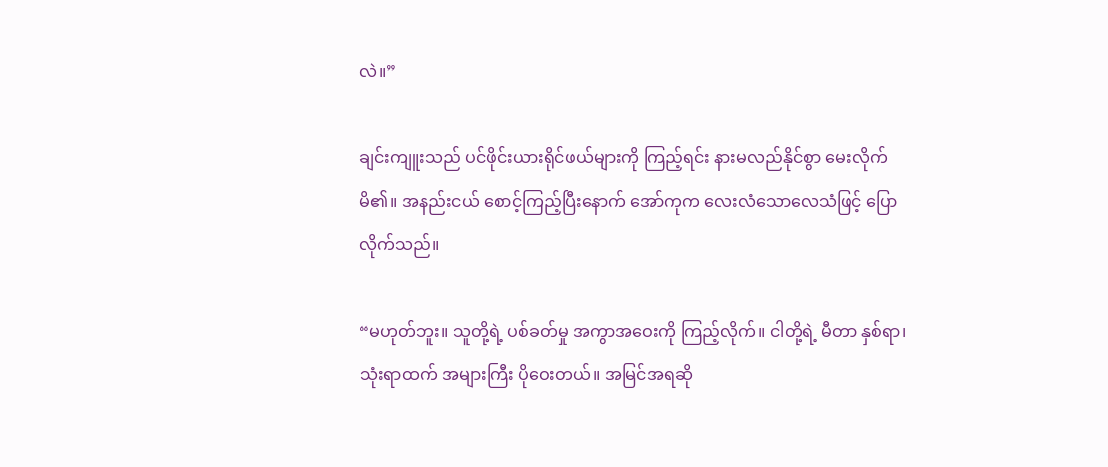လဲ။”

ချင်းကျူးသည် ပင်ဖိုင်းယားရိုင်ဖယ်များကို ကြည့်ရင်း နားမလည်နိုင်စွာ မေးလိုက်မိ၏။ အနည်းငယ် စောင့်ကြည့်ပြီးနောက် အော်ကုက လေးလံသောလေသံဖြင့် ပြောလိုက်သည်။

“မဟုတ်ဘူး။ သူတို့ရဲ့ ပစ်ခတ်မှု အကွာအဝေးကို ကြည့်လိုက်။ ငါတို့ရဲ့ မီတာ နှစ်ရာ၊ သုံးရာထက် အများကြီး ပိုဝေးတယ်။ အမြင်အရဆို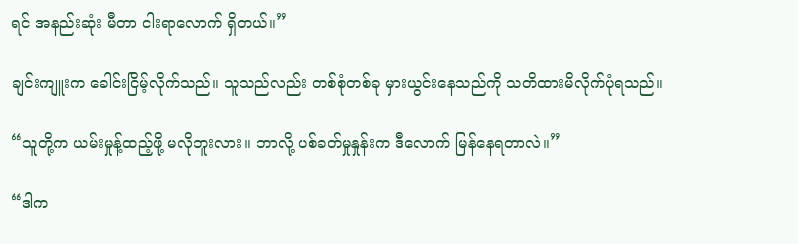ရင် အနည်းဆုံး မီတာ ငါးရာလောက် ရှိတယ်။”

ချင်းကျူးက ခေါင်းငြိမ့်လိုက်သည်။ သူသည်လည်း တစ်စုံတစ်ခု မှားယွင်းနေသည်ကို သတိထားမိလိုက်ပုံရသည်။

“သူတို့က ယမ်းမှုန့်ထည့်ဖို့ မလိုဘူးလား။ ဘာလို့ ပစ်ခတ်မှုနှုန်းက ဒီလောက် မြန်နေရတာလဲ။”

“ဒါက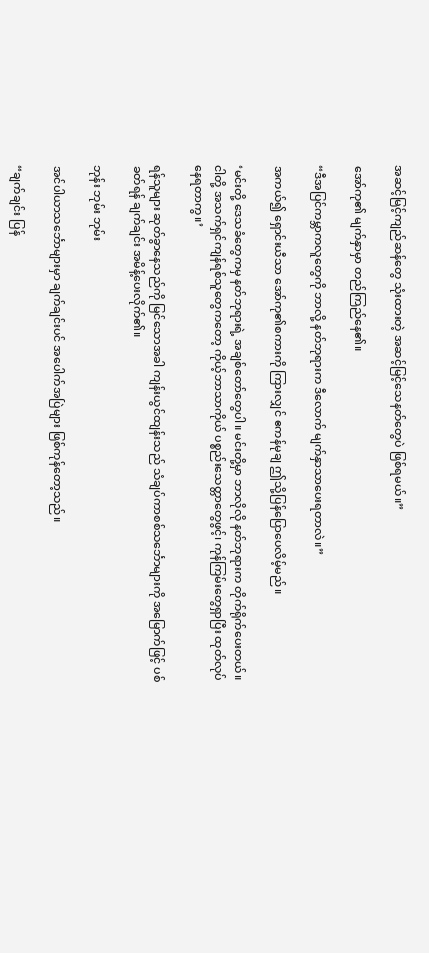အဆင့်မြင့်ကျည်ဆန်တွေ သုံးထားတဲ့ အဆင့်မြင့်သေနတ်တွေပဲ ဖြစ်ရမယ်။”

အော်ကု၏ မျက်နှာမှာ တည်ကြည်နေ၏။

“ဒီအပြင်ကမ္ဘာကလူတွေကို ဘာလို့ နတ်ဘုရားက ဒီလောက် မျက်နှာသာပေးရတာလဲ။”

အကယ်၍ ရှောင်းယီသာ အော်ကု၏စကားကို ကြားလျှင် ဧကန်မုချ ဤသို့ပြန်ပြောပေလိမ့်မည်။

‘မင်းတို့ ဒေသခံတွေကမှ နတ်ဘုရားရဲ့ အချစ်တော်တွေပါ။ မင်းတို့မှာ ဘာလိုလို နတ်ဘုရားက တိုက်ရိုက်ပေးတယ်။ ငါတို့ အသက်ရှင်ကျန်ရစ်သူတွေကတော့ ကိုယ့်ဘာသာကိုယ် ပစ္စည်းသေတ္တာတွေဖွင့်၊ ကုန်ကြမ်းတွေရှာပြီး ထုတ်လုပ်နေရတာကွ။’

ရန်သူများ ဆုတ်ခွာနေသည်ကို မြင်သောအခါ ကျန်းယွင်ထျန်းသည် သံချပ်ကာစစ်သင်္ဘောများကို အမြောက်ဖြင့် ပစ်ခတ်ရန် ချက်ချင်း အမိန့်ပေးလိုက်၏။

ဘုန်း ဘုမ်း ဘုမ်း

အင်ပါယာသင်္ဘောများမှာ ချက်ချင်းပင် အပေါက်အပြဲများ ဖြစ်ကုန်တော့သည်။

“ချက်ချင်း ပြန်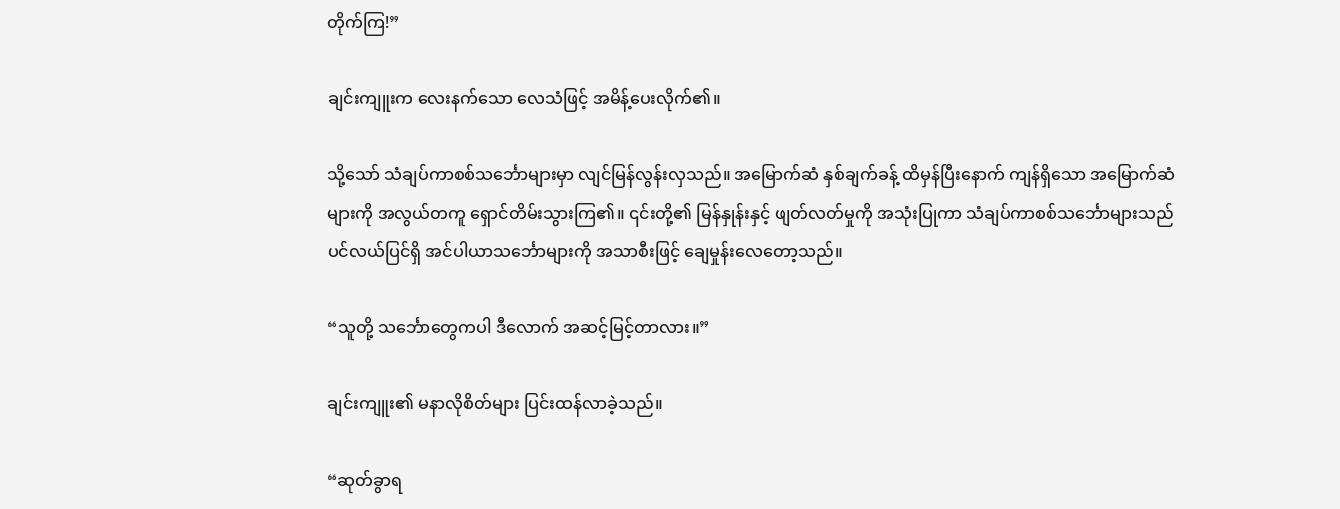တိုက်ကြ!”

ချင်းကျူးက လေးနက်သော လေသံဖြင့် အမိန့်ပေးလိုက်၏။

သို့သော် သံချပ်ကာစစ်သင်္ဘောများမှာ လျင်မြန်လွန်းလှသည်။ အမြောက်ဆံ နှစ်ချက်ခန့် ထိမှန်ပြီးနောက် ကျန်ရှိသော အမြောက်ဆံများကို အလွယ်တကူ ရှောင်တိမ်းသွားကြ၏။ ၎င်းတို့၏ မြန်နှုန်းနှင့် ဖျတ်လတ်မှုကို အသုံးပြုကာ သံချပ်ကာစစ်သင်္ဘောများသည် ပင်လယ်ပြင်ရှိ အင်ပါယာသင်္ဘောများကို အသာစီးဖြင့် ချေမှုန်းလေတော့သည်။

“သူတို့ သင်္ဘောတွေကပါ ဒီလောက် အဆင့်မြင့်တာလား။”

ချင်းကျူး၏ မနာလိုစိတ်များ ပြင်းထန်လာခဲ့သည်။

“ဆုတ်ခွာရ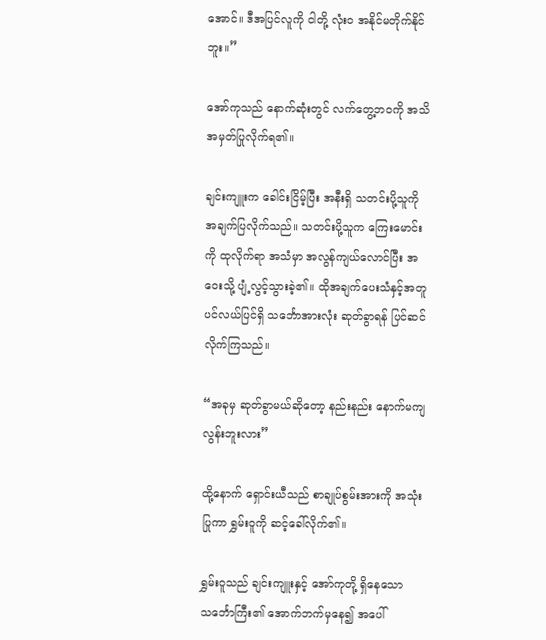အောင်။ ဒီအပြင်လူကို ငါတို့ လုံးဝ အနိုင်မတိုက်နိုင်ဘူး။”

အော်ကုသည် နောက်ဆုံးတွင် လက်တွေ့ဘဝကို အသိအမှတ်ပြုလိုက်ရ၏။

ချင်းကျူးက ခေါင်းငြိမ့်ပြီး အနီးရှိ သတင်းပို့သူကို အချက်ပြလိုက်သည်။ သတင်းပို့သူက ကြေးမောင်းကို ထုလိုက်ရာ အသံမှာ အလွန်ကျယ်လောင်ပြီး အဝေးသို့ ပျံ့လွင့်သွားခဲ့၏။ ထိုအချက်ပေးသံနှင့်အတူ ပင်လယ်ပြင်ရှိ သင်္ဘောအားလုံး ဆုတ်ခွာရန် ပြင်ဆင်လိုက်ကြသည်။

“အခုမှ ဆုတ်ခွာမယ်ဆိုတော့ နည်းနည်း နောက်မကျလွန်းဘူးလား”

ထို့နောက် ရှောင်းယီသည် စာချုပ်စွမ်းအားကို အသုံးပြုကာ ရွှမ်းဝူကို ဆင့်ခေါ်လိုက်၏။

ရွှမ်းဝူသည် ချင်းကျူးနှင့် အော်ကုတို့ ရှိနေသော သင်္ဘောကြီး၏ အောက်ဘက်မှနေ၍ အပေါ်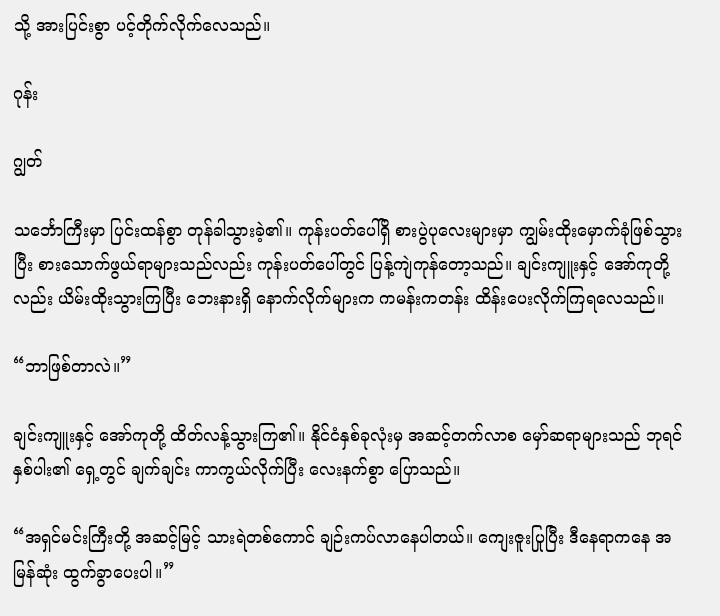သို့ အားပြင်းစွာ ပင့်တိုက်လိုက်လေသည်။

ဂုန်း

ဂျွတ်

သင်္ဘောကြီးမှာ ပြင်းထန်စွာ တုန်ခါသွားခဲ့၏။ ကုန်းပတ်ပေါ်ရှိ စားပွဲပုလေးများမှာ ကျွမ်းထိုးမှောက်ခုံဖြစ်သွားပြီး စားသောက်ဖွယ်ရာများသည်လည်း ကုန်းပတ်ပေါ်တွင် ပြန့်ကျဲကုန်တော့သည်။ ချင်းကျူးနှင့် အော်ကုတို့လည်း ယိမ်းထိုးသွားကြပြီး ဘေးနားရှိ နောက်လိုက်များက ကမန်းကတန်း ထိန်းပေးလိုက်ကြရလေသည်။

“ဘာဖြစ်တာလဲ။”

ချင်းကျူးနှင့် အော်ကုတို့ ထိတ်လန့်သွားကြ၏။ နိုင်ငံနှစ်ခုလုံးမှ အဆင့်တက်လာစ မှော်ဆရာများသည် ဘုရင်နှစ်ပါး၏ ရှေ့တွင် ချက်ချင်း ကာကွယ်လိုက်ပြီး လေးနက်စွာ ပြောသည်။

“အရှင်မင်းကြီးတို့ အဆင့်မြင့် သားရဲတစ်ကောင် ချဉ်းကပ်လာနေပါတယ်။ ကျေးဇူးပြုပြီး ဒီနေရာကနေ အမြန်ဆုံး ထွက်ခွာပေးပါ။”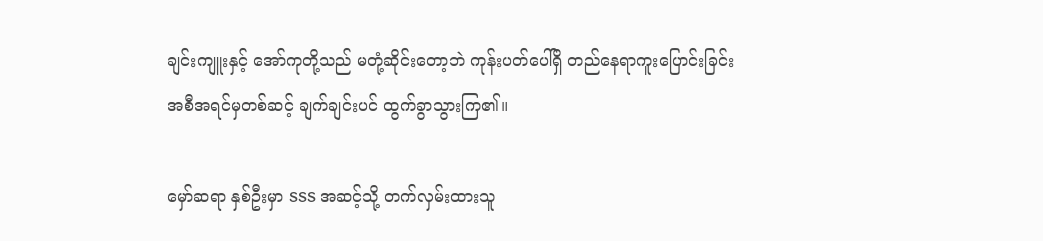ချင်းကျူးနှင့် အော်ကုတို့သည် မတုံ့ဆိုင်းတော့ဘဲ ကုန်းပတ်ပေါ်ရှိ တည်‌နေရာကူးပြောင်းခြင်းအစီအရင်မှတစ်ဆင့် ချက်ချင်းပင် ထွက်ခွာသွားကြ၏။

မှော်ဆရာ နှစ်ဦးမှာ SSS အဆင့်သို့ တက်လှမ်းထားသူ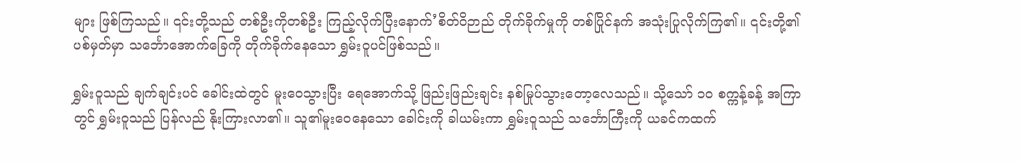များ ဖြစ်ကြသည်။ ၎င်းတို့သည် တစ်ဦးကိုတစ်ဦး ကြည့်လိုက်ပြီးနောက်’စိတ်ဝိဉာည် တိုက်ခိုက်မှုကို တစ်ပြိုင်နက် အသုံးပြုလိုက်ကြ၏။ ၎င်းတို့၏ ပစ်မှတ်မှာ သင်္ဘောအောက်ခြေကို တိုက်ခိုက်နေသော ရွှမ်းဝူပင်ဖြစ်သည်။

ရွှမ်းဝူသည် ချက်ချင်းပင် ခေါင်းထဲတွင် မူးဝေသွားပြီး ရေအောက်သို့ ဖြည်းဖြည်းချင်း နစ်မြုပ်သွားတော့လေသည်။ သို့သော် ၁၀ စက္ကန့်ခန့် အကြာတွင် ရွှမ်းဝူသည် ပြန်လည် နိုးကြားလာ၏။ သူ၏မူးဝေနေသော ခေါင်းကို ခါယမ်းကာ ရွှမ်းဝူသည် သင်္ဘောကြီးကို ယခင်ကထက်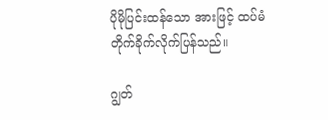ပိုမိုပြင်းထန်သော အားဖြင့် ထပ်မံ တိုက်ခိုက်လိုက်ပြန်သည်။

ဂျွတ်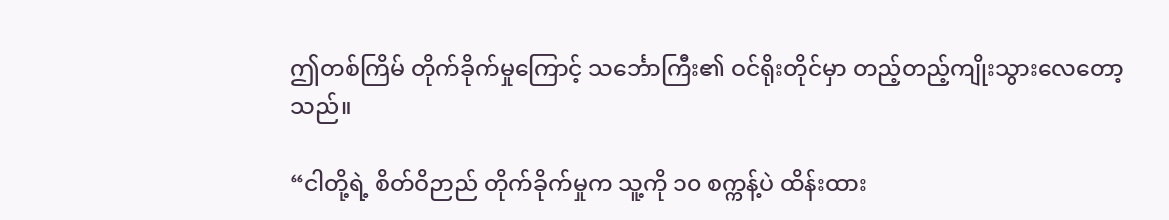ဤတစ်ကြိမ် တိုက်ခိုက်မှုကြောင့် သင်္ဘောကြီး၏ ဝင်ရိုးတိုင်မှာ တည့်တည့်ကျိုးသွားလေတော့သည်။

“ငါတို့ရဲ့ စိတ်ဝိဉာည် တိုက်ခိုက်မှုက သူ့ကို ၁၀ စက္ကန့်ပဲ ထိန်းထား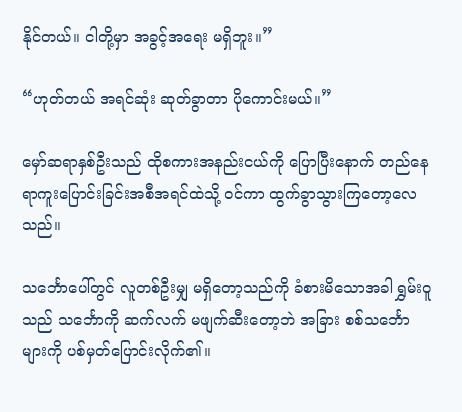နိုင်တယ်။ ငါတို့မှာ အခွင့်အရေး မရှိဘူး။”

“ဟုတ်တယ် အရင်ဆုံး ဆုတ်ခွာတာ ပိုကောင်းမယ်။”

မှော်ဆရာနှစ်ဦးသည် ထိုစကားအနည်းငယ်ကို ပြောပြီးနောက် တည်နေရာကူးပြောင်းခြင်းအစီအရင်ထဲသို့ ဝင်ကာ ထွက်ခွာသွားကြတော့လေသည်။

သင်္ဘောပေါ်တွင် လူတစ်ဦးမျှ မရှိတော့သည်ကို ခံစားမိသောအခါ ရွှမ်းဝူသည် သင်္ဘောကို ဆက်လက် မဖျက်ဆီးတော့ဘဲ အခြား စစ်သင်္ဘောများကို ပစ်မှတ်ပြောင်းလိုက်၏။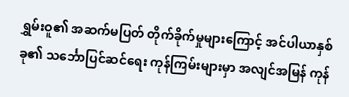ရွှမ်းဝူ၏ အဆက်မပြတ် တိုက်ခိုက်မှုများကြောင့် အင်ပါယာနှစ်ခု၏ သင်္ဘောပြင်ဆင်ရေး ကုန်ကြမ်းများမှာ အလျင်အမြန် ကုန်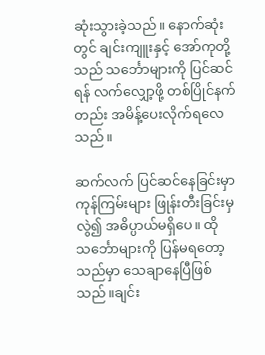ဆုံးသွားခဲ့သည်။ နောက်ဆုံးတွင် ချင်းကျူးနှင့် အော်ကုတို့သည် သင်္ဘောများကို ပြင်ဆင်ရန် လက်လျှော့ဖို့ တစ်ပြိုင်နက်တည်း အမိန့်ပေးလိုက်ရလေသည်။

ဆက်လက် ပြင်ဆင်နေခြင်းမှာ ကုန်ကြမ်းများ ဖြုန်းတီးခြင်းမှလွဲ၍ အဓိပ္ပာယ်မရှိပေ။ ထိုသင်္ဘောများကို ပြန်မရတော့သည်မှာ သေချာနေပြီဖြစ်သည်။ချင်း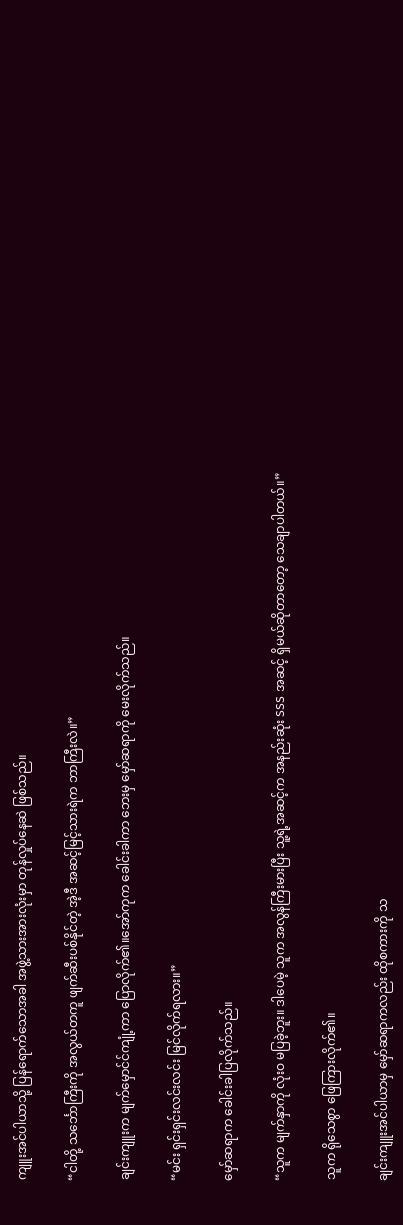ကျူးအင်ပါယာသို့ ပြန်ရောက်သောအခါ အဖွဲ့သားအားလုံးမှာ တုန်လှုပ်နေဆဲ ဖြစ်သည်။

“ငါတို့ သင်္ဘောကြီးကို အလွယ်တကူ ဖျက်ဆီးပစ်နိုင်တဲ့ အဲ့ဒီ အဆင့်မြင့်သားရဲက ဘာကြီးလဲ။”

ချင်းကျူးက မျက်မှောင်င်ကျုံ့ကာ ပြောလိုက်၏။အော်ကုက ခေါင်းခါကာ ဘေးမှ မှော်ဆရာကို မေးလိုက်သည်။

“မင်း ရှင်းရှင်းလင်းလင်း မြင်လိုက်ရလား။”

မှော်ဆရာက ခေါင်းခါပြလိုက်သည်။

“သူက မျက်နှာကို လုံးဝ မပြခဲ့ဘူး။ ဒါပေမဲ့ သူက အလွန်ကြီးမားပြီး သူ့ရဲ့အဆင့်က အနည်းဆုံး SSS အဆင့် ရှိမယ်ဆိုတာတော့ သေချာပါတယ်။”

သူက ရိုသေစွာ ဖြေကြားလိုက်၏။

ချင်းကျူးအင်ပါယာမှ မှော်ဆရာကလည်း ထိုစကားကို သ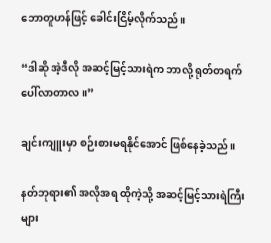ဘောတူဟန်ဖြင့် ခေါင်းငြိမ့်လိုက်သည်။

“ဒါဆို အဲ့ဒီလို အဆင့်မြင့်သားရဲက ဘာလို့ ရုတ်တရက် ပေါ်လာတာလ။”

ချင်းကျူးမှာ စဉ်းစားမရနိုင်အောင် ဖြစ်နေခဲ့သည်။

နတ်ဘုရား၏ အလိုအရ ထိုကဲ့သို့ အဆင့်မြင့်သားရဲကြီးများ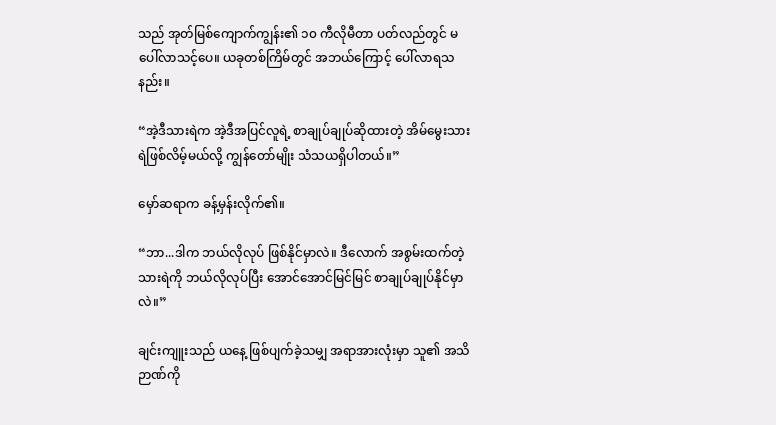သည် အုတ်မြစ်ကျောက်ကျွန်း၏ ၁၀ ကီလိုမီတာ ပတ်လည်တွင် မပေါ်လာသင့်ပေ။ ယခုတစ်ကြိမ်တွင် အဘယ်ကြောင့် ပေါ်လာရသနည်း။

“အဲ့ဒီသားရဲက အဲ့ဒီအပြင်လူရဲ့ စာချုပ်ချုပ်ဆိုထားတဲ့ အိမ်မွေးသားရဲဖြစ်လိမ့်မယ်လို့ ကျွန်တော်မျိုး သံသယရှိပါတယ်။”

မှော်ဆရာက ခန့်မှန်းလိုက်၏။

“ဘာ...ဒါက ဘယ်လိုလုပ် ဖြစ်နိုင်မှာလဲ။ ဒီလောက် အစွမ်းထက်တဲ့ သားရဲကို ဘယ်လိုလုပ်ပြီး အောင်အောင်မြင်မြင် စာချုပ်ချုပ်နိုင်မှာလဲ။”

ချင်းကျူးသည် ယနေ့ ဖြစ်ပျက်ခဲ့သမျှ အရာအားလုံးမှာ သူ၏ အသိဉာဏ်ကို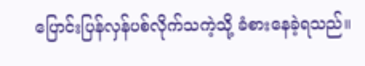ပြောင်းပြန်လှန်ပစ်လိုက်သကဲ့သို့ ခံစားနေခဲ့ရသည်။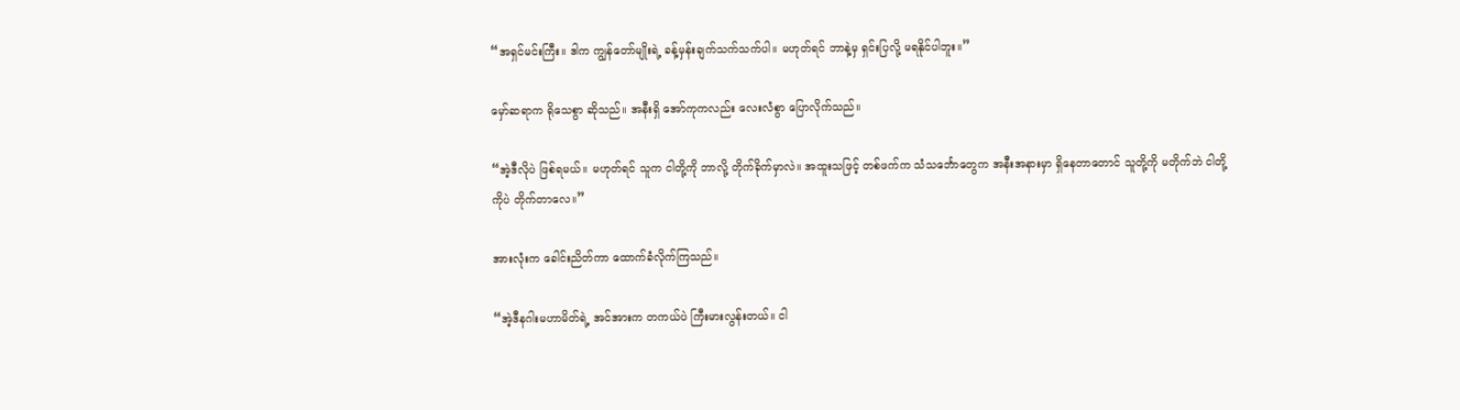“အရှင်မင်းကြီး။ ဒါက ကျွန်တော်မျိုးရဲ့ ခန့်မှန်းချက်သက်သက်ပါ။ မဟုတ်ရင် ဘာနဲ့မှ ရှင်းပြလို့ မရနိုင်ပါဘူး။”

မှော်ဆရာက ရိုသေစွာ ဆိုသည်။ အနီးရှိ အော်ကုကလည်း လေးလံစွာ ပြောလိုက်သည်။

“အဲ့ဒီလိုပဲ ဖြစ်ရမယ်။ မဟုတ်ရင် သူက ငါတို့ကို ဘာလို့ တိုက်ခိုက်မှာလဲ။ အထူးသဖြင့် တစ်ဖက်က သံသင်္ဘောတွေက အနီးအနားမှာ ရှိနေတာတောင် သူတို့ကို မတိုက်ဘဲ ငါတို့ကိုပဲ တိုက်တာလေ။”

အားလုံးက ခေါင်းညိတ်ကာ ထောက်ခံလိုက်ကြသည်။

“အဲ့ဒီနဂါးမဟာမိတ်ရဲ့ အင်အားက တကယ်ပဲ ကြီးမားလွန်းတယ်။ ငါ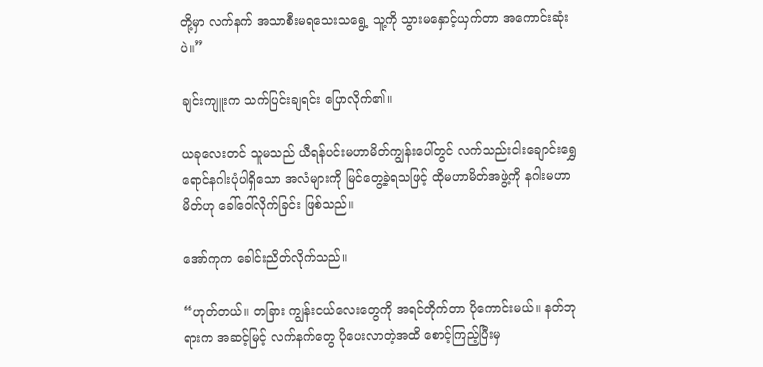တို့မှာ လက်နက် အသာစီးမရသေးသရွေ့ သူ့ကို သွားမနှောင့်ယှက်တာ အကောင်းဆုံးပဲ။”

ချင်းကျူးက သက်ပြင်းချရင်း ပြောလိုက်၏။

ယခုလေးတင် သူမသည် ယီရန်ပင်းမဟာမိတ်ကျွန်းပေါ်တွင် လက်သည်းငါးချောင်းရွှေရောင်နဂါးပုံပါရှိသော အလံများကို မြင်တွေ့ခဲ့ရသဖြင့် ထိုမဟာမိတ်အဖွဲ့ကို နဂါးမဟာမိတ်ဟု ခေါ်ဝေါ်လိုက်ခြင်း ဖြစ်သည်။

အော်ကုက ခေါင်းညိတ်လိုက်သည်။

“ဟုတ်တယ်။ တခြား ကျွန်းငယ်လေးတွေကို အရင်တိုက်တာ ပိုကောင်းမယ်။ နတ်ဘုရားက အဆင့်မြင့် လက်နက်တွေ ပိုပေးလာတဲ့အထိ စောင့်ကြည့်ပြီးမှ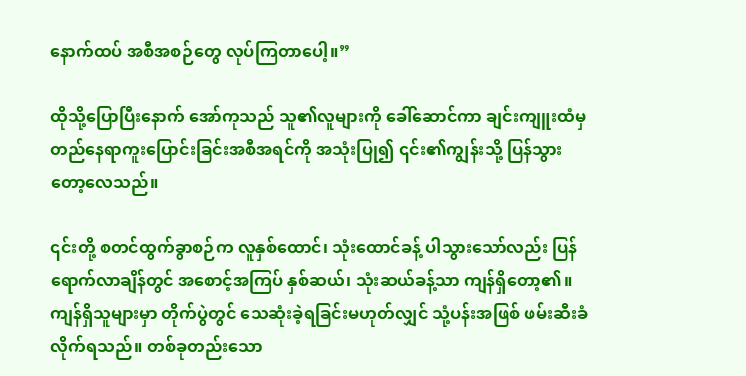နောက်ထပ် အစီအစဉ်တွေ လုပ်ကြတာပေါ့။”

ထိုသို့ပြောပြီးနောက် အော်ကုသည် သူ၏လူများကို ခေါ်ဆောင်ကာ ချင်းကျူးထံမှ တည်နေရာကူးပြောင်းခြင်းအစီအရင်ကို အသုံးပြု၍ ၎င်း၏ကျွန်းသို့ ပြန်သွားတော့လေသည်။

၎င်းတို့ စတင်ထွက်ခွာစဉ်က လူနှစ်ထောင်၊ သုံးထောင်ခန့် ပါသွားသော်လည်း ပြန်ရောက်လာချိန်တွင် အစောင့်အကြပ် နှစ်ဆယ်၊ သုံးဆယ်ခန့်သာ ကျန်ရှိတော့၏။ ကျန်ရှိသူများမှာ တိုက်ပွဲတွင် သေဆုံးခဲ့ရခြင်းမဟုတ်လျှင် သုံ့ပန်းအဖြစ် ဖမ်းဆီးခံလိုက်ရသည်။ တစ်ခုတည်းသော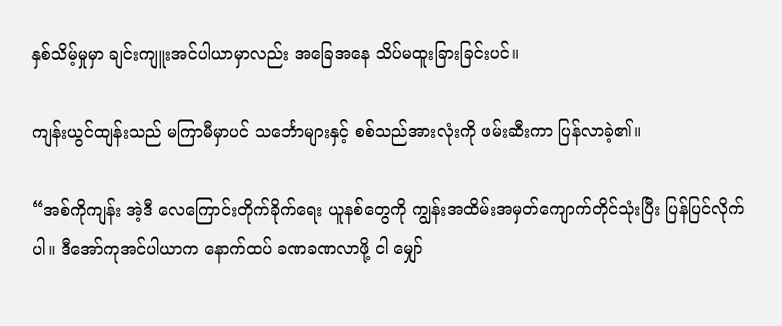နှစ်သိမ့်မှုမှာ ချင်းကျူးအင်ပါယာမှာလည်း အခြေအနေ သိပ်မထူးခြားခြင်းပင်။

ကျန်းယွင်ထျန်းသည် မကြာမီမှာပင် သင်္ဘောများနှင့် စစ်သည်အားလုံးကို ဖမ်းဆီးကာ ပြန်လာခဲ့၏။

“အစ်ကိုကျန်း အဲ့ဒီ လေကြောင်းတိုက်ခိုက်ရေး ယူနစ်တွေကို ကျွန်းအထိမ်းအမှတ်ကျောက်တိုင်သုံးပြီး ပြန်ပြင်လိုက်ပါ။ ဒီအော်ကုအင်ပါယာက နောက်ထပ် ခဏခဏလာဖို့ ငါ မျှော်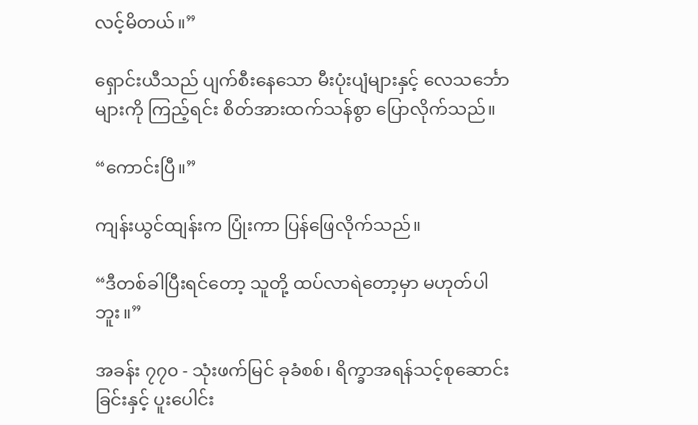လင့်မိတယ်။”

ရှောင်းယီသည် ပျက်စီးနေသော မီးပုံးပျံများနှင့် လေသင်္ဘောများကို ကြည့်ရင်း စိတ်အားထက်သန်စွာ ပြောလိုက်သည်။

“ကောင်းပြီ။”

ကျန်းယွင်ထျန်းက ပြုံးကာ ပြန်ဖြေလိုက်သည်။

“ဒီတစ်ခါပြီးရင်တော့ သူတို့ ထပ်လာရဲတော့မှာ မဟုတ်ပါဘူး။”

အခန်း ၇၇၀ - သုံးဖက်မြင် ခုခံစစ်၊ ရိက္ခာအရန်သင့်စုဆောင်းခြင်းနှင့် ပူးပေါင်း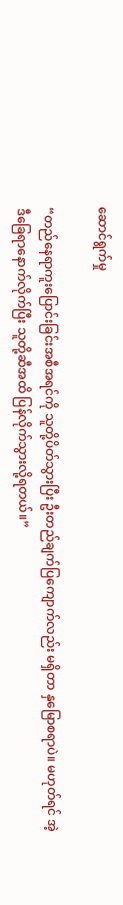ဆောင်ရွက်မှု

“တည်နေရာကူးပြောင်းခြင်းအစီအရင်ကို သူတို့ပိတ်သွားပြီး ဦးတည်ချက်ပြကျောက်လည်း မရှိတာ နှမြောစရာပဲ။ မဟုတ်ရင် အဲ့ဒီခြေရာနောက်လိုက်ပြီး သူတို့ဆီအထိ ပြန်လိုက်သွားလို့ရတယ်။”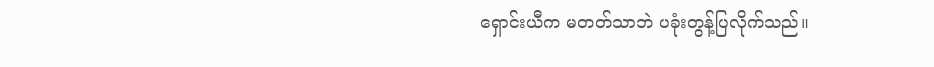ရှောင်းယီက မတတ်သာဘဲ ပခုံးတွန့်ပြလိုက်သည်။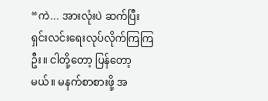“ကဲ... အားလုံးပဲ ဆက်ပြီး ရှင်းလင်းရေးလုပ်လိုက်ကြကြဦး။ ငါတို့တော့ ပြန်တော့မယ်။ မနက်စာစားဖို့ အ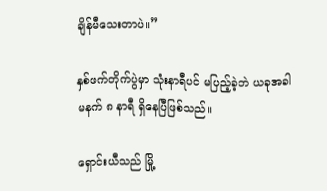ချိန်မီသေးတာပဲ။”

နှစ်ဖက်တိုက်ပွဲမှာ သုံးနာရီပင် မပြည့်ခဲ့ဘဲ ယခုအခါ မနက် ၈ နာရီ ရှိနေပြီဖြစ်သည်။

ရှောင်းယီသည် မြို့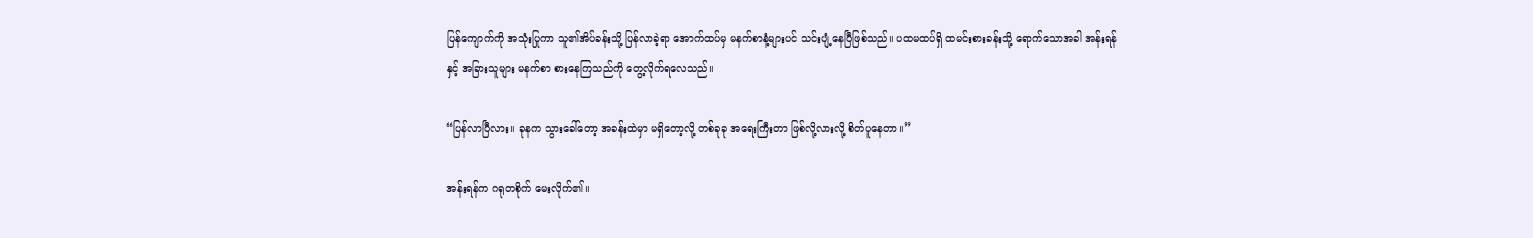ပြန်ကျောက်ကို အသုံးပြုကာ သူ၏အိပ်ခန်းသို့ ပြန်လာခဲ့ရာ အောက်ထပ်မှ မနက်စာနံ့များပင် သင်းပျံ့နေပြီဖြစ်သည်။ ပထမထပ်ရှိ ထမင်းစားခန်းသို့ ရောက်သောအခါ အန်းရန် နှင့် အခြားသူများ မနက်စာ စားနေကြသည်ကို တွေ့လိုက်ရလေသည်။

“ပြန်လာပြီလား။ ခုနက သွားခေါ်တော့ အခန်းထဲမှာ မရှိတော့လို့ တစ်ခုခု အရေးကြီးတာ ဖြစ်လို့လားလို့ စိတ်ပူနေတာ။”

အန်းရန်က ဂရုတစိုက် မေးလိုက်၏။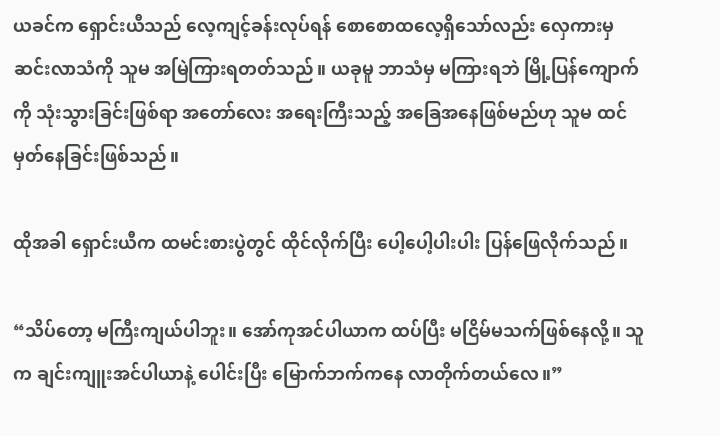ယခင်က ရှောင်းယီသည် လေ့ကျင့်ခန်းလုပ်ရန် စောစောထလေ့ရှိသော်လည်း လှေကားမှ ဆင်းလာသံကို သူမ အမြဲကြားရတတ်သည်။ ယခုမူ ဘာသံမှ မကြားရဘဲ မြို့ပြန်ကျောက်ကို သုံးသွားခြင်းဖြစ်ရာ အတော်လေး အရေးကြီးသည့် အခြေအနေဖြစ်မည်ဟု သူမ ထင်မှတ်နေခြင်းဖြစ်သည်။

ထိုအခါ ရှောင်းယီက ထမင်းစားပွဲတွင် ထိုင်လိုက်ပြီး ပေါ့ပေါ့ပါးပါး ပြန်ဖြေလိုက်သည်။

“သိပ်တော့ မကြီးကျယ်ပါဘူး။ အော်ကုအင်ပါယာက ထပ်ပြီး မငြိမ်မသက်ဖြစ်နေလို့။ သူက ချင်းကျူးအင်ပါယာနဲ့ ပေါင်းပြီး မြောက်ဘက်ကနေ လာတိုက်တယ်လေ။”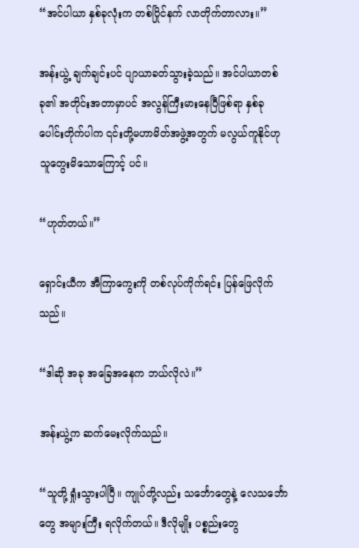“အင်ပါယာ နှစ်ခုလုံးက တစ်ပြိုင်နက် လာတိုက်တာလား။”

အန်းယွဲ့ ချက်ချင်းပင် ပျာယာခတ်သွားခဲ့သည်။ အင်ပါယာတစ်ခု၏ အတိုင်းအတာမှာပင် အလွန်ကြီးမားနေပြီဖြစ်ရာ နှစ်ခုပေါင်းတိုက်ပါက ၎င်းတို့မဟာမိတ်အဖွဲ့အတွက် မလွယ်ကူနိုင်ဟု သူတွေးမိသောကြောင့် ပင်။

“ဟုတ်တယ်။”

ရှောင်းယီက အီကြာကွေးကို တစ်လုပ်ကိုက်ရင်း ပြန်ဖြေလိုက်သည်။

“ဒါဆို အခု အခြေအနေက ဘယ်လိုလဲ။”

အန်းယွဲ့က ဆက်မေးလိုက်သည်။

“သူတို့ ရှုံးသွားပါပြီ။ ကျုပ်တို့လည်း သင်္ဘောတွေနဲ့ လေသင်္ဘောတွေ အများကြီး ရလိုက်တယ်။ ဒီလိုမျိုး ပစ္စည်းတွေ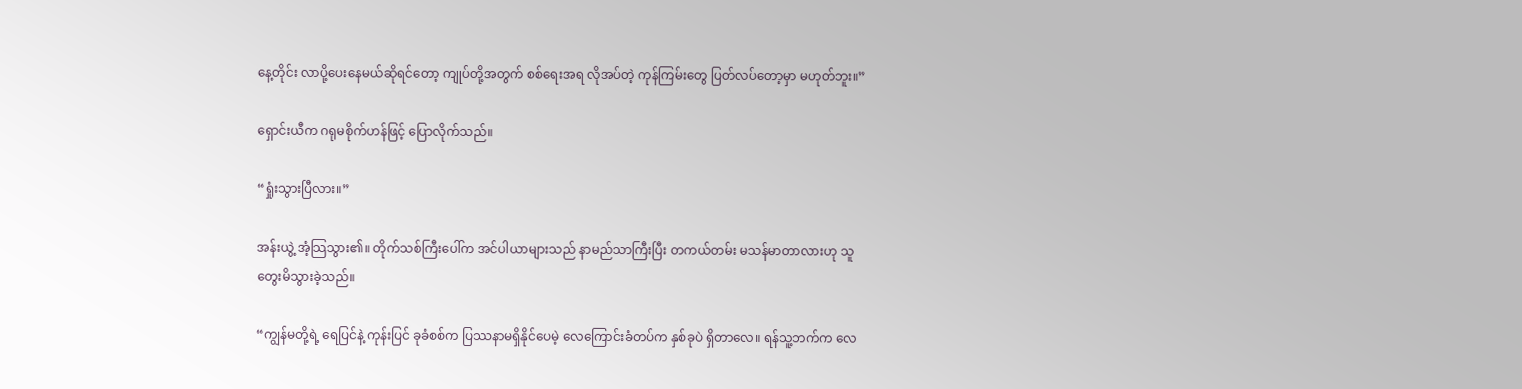နေ့တိုင်း လာပို့ပေးနေမယ်ဆိုရင်တော့ ကျုပ်တို့အတွက် စစ်ရေးအရ လိုအပ်တဲ့ ကုန်ကြမ်းတွေ ပြတ်လပ်တော့မှာ မဟုတ်ဘူး။”

ရှောင်းယီက ဂရုမစိုက်ဟန်ဖြင့် ပြောလိုက်သည်။

“ရှုံးသွားပြီလား။”

အန်းယွဲ့ အံ့သြသွား၏။ တိုက်သစ်ကြီးပေါ်က အင်ပါယာများသည် နာမည်သာကြီးပြီး တကယ်တမ်း မသန်မာတာလားဟု သူ တွေးမိသွားခဲ့သည်။

“ကျွန်မတို့ရဲ့ ရေပြင်နဲ့ ကုန်းပြင် ခုခံစစ်က ပြဿနာမရှိနိုင်ပေမဲ့ လေကြောင်းခံတပ်က နှစ်ခုပဲ ရှိတာလေ။ ရန်သူ့ဘက်က လေ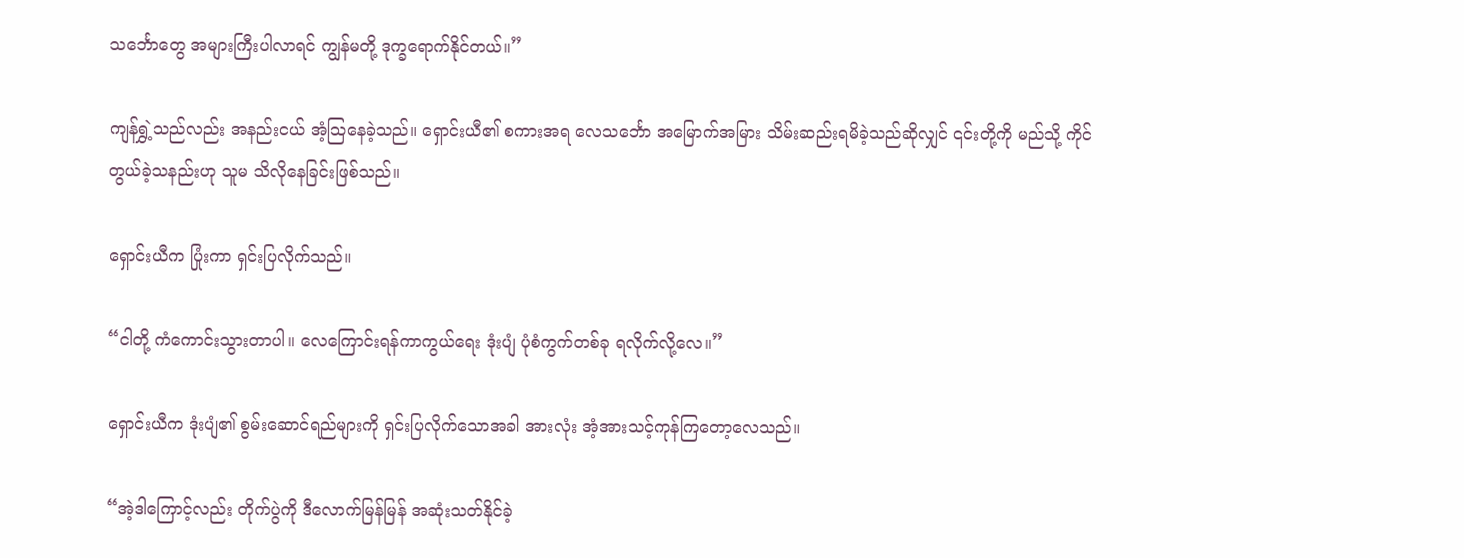သင်္ဘောတွေ အများကြီးပါလာရင် ကျွန်မတို့ ဒုက္ခရောက်နိုင်တယ်။”

ကျန်ရွှဲ့သည်လည်း အနည်းငယ် အံ့သြနေခဲ့သည်။ ရှောင်းယီ၏ စကားအရ လေသင်္ဘော အမြောက်အမြား သိမ်းဆည်းရမိခဲ့သည်ဆိုလျှင် ၎င်းတို့ကို မည်သို့ ကိုင်တွယ်ခဲ့သနည်းဟု သူမ သိလိုနေခြင်းဖြစ်သည်။

ရှောင်းယီက ပြုံးကာ ရှင်းပြလိုက်သည်။

“ငါတို့ ကံကောင်းသွားတာပါ။ လေကြောင်းရန်ကာကွယ်ရေး ဒုံးပျံ ပုံစံကွက်တစ်ခု ရလိုက်လို့လေ။”

ရှောင်းယီက ဒုံးပျံ၏ စွမ်းဆောင်ရည်များကို ရှင်းပြလိုက်သောအခါ အားလုံး အံ့အားသင့်ကုန်ကြတော့လေသည်။

“အဲ့ဒါကြောင့်လည်း တိုက်ပွဲကို ဒီလောက်မြန်မြန် အဆုံးသတ်နိုင်ခဲ့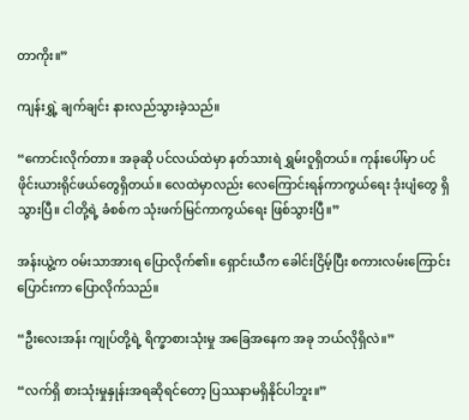တာကိုး။”

ကျန်းရွှဲ့ ချက်ချင်း နားလည်သွားခဲ့သည်။

“ကောင်းလိုက်တာ။ အခုဆို ပင်လယ်ထဲမှာ နတ်သားရဲ ရွှမ်းဝူရှိတယ်။ ကုန်းပေါ်မှာ ပင်ဖိုင်းယားရိုင်ဖယ်တွေရှိတယ်။ လေထဲမှာလည်း လေကြောင်းရန်ကာကွယ်ရေး ဒုံးပျံတွေ ရှိသွားပြီ။ ငါတို့ရဲ့ ခံစစ်က သုံးဖက်မြင်ကာကွယ်ရေး ဖြစ်သွားပြီ။”

အန်းယွဲ့က ဝမ်းသာအားရ ပြောလိုက်၏။ ရှောင်းယီက ခေါင်းငြိမ့်ပြီး စကားလမ်းကြောင်းပြောင်းကာ ပြောလိုက်သည်။

“ဦးလေးအန်း ကျုပ်တို့ရဲ့ ရိက္ခာစားသုံးမှု အခြေအနေက အခု ဘယ်လိုရှိလဲ။”

“လက်ရှိ စားသုံးမှုနှုန်းအရဆိုရင်တော့ ပြဿနာမရှိနိုင်ပါဘူး။”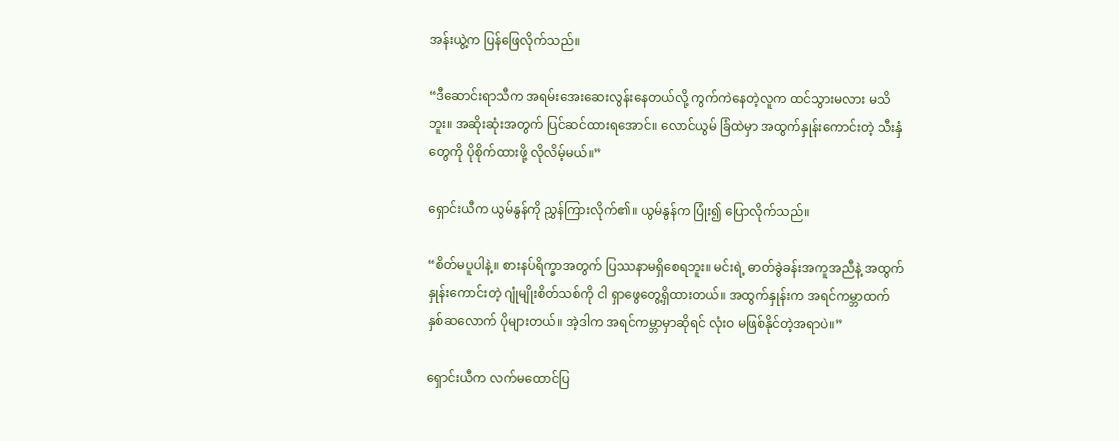အန်းယွဲ့က ပြန်ဖြေလိုက်သည်။

“ဒီဆောင်းရာသီက အရမ်းအေးဆေးလွန်းနေတယ်လို့ ကွက်ကဲနေတဲ့လူက ထင်သွားမလား မသိဘူး။ အဆိုးဆုံးအတွက် ပြင်ဆင်ထားရအောင်။ လောင်ယွမ် ခြံထဲမှာ အထွက်နှုန်းကောင်းတဲ့ သီးနှံတွေကို ပိုစိုက်ထားဖို့ လိုလိမ့်မယ်။”

ရှောင်းယီက ယွမ်နွန်ကို ညွှန်ကြားလိုက်၏။ ယွမ်နွန်က ပြုံး၍ ပြောလိုက်သည်။

“စိတ်မပူပါနဲ့။ စားနပ်ရိက္ခာအတွက် ပြဿနာမရှိစေရဘူး။ မင်းရဲ့ ဓာတ်ခွဲခန်းအကူအညီနဲ့ အထွက်နှုန်းကောင်းတဲ့ ဂျုံမျိုးစိတ်သစ်ကို ငါ ရှာဖွေတွေ့ရှိထားတယ်။ အထွက်နှုန်းက အရင်ကမ္ဘာထက် နှစ်ဆလောက် ပိုများတယ်။ အဲ့ဒါက အရင်ကမ္ဘာမှာဆိုရင် လုံးဝ မဖြစ်နိုင်တဲ့အရာပဲ။”

ရှောင်းယီက လက်မထောင်ပြ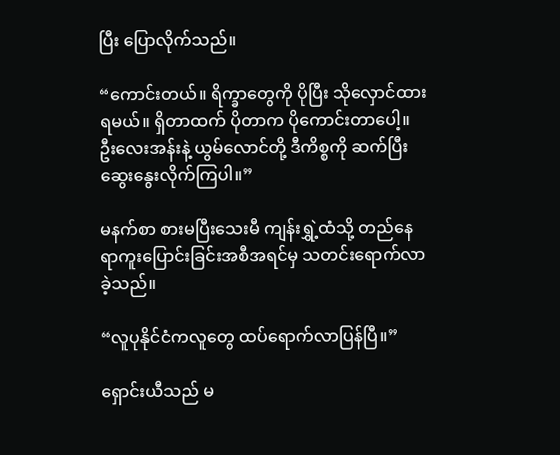ပြီး ပြောလိုက်သည်။

“ကောင်းတယ်။ ရိက္ခာတွေကို ပိုပြီး သိုလှောင်ထားရမယ်။ ရှိတာထက် ပိုတာက ပိုကောင်းတာပေါ့။ ဦးလေးအန်းနဲ့ ယွမ်လောင်တို့ ဒီကိစ္စကို ဆက်ပြီး ဆွေးနွေးလိုက်ကြပါ။”

မနက်စာ စားမပြီးသေးမီ ကျန်းရွှဲ့ထံသို့ တည်‌နေရာကူးပြောင်းခြင်းအစီအရင်မှ သတင်းရောက်လာခဲ့သည်။

“လူပုနိုင်ငံကလူတွေ ထပ်ရောက်လာပြန်ပြီ။”

ရှောင်းယီသည် မ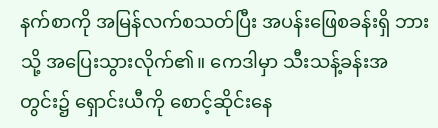နက်စာကို အမြန်လက်စသတ်ပြီး အပန်းဖြေစခန်းရှိ ဘားသို့ အပြေးသွားလိုက်၏။ ကေဒါမှာ သီးသန့်ခန်းအတွင်း၌ ရှောင်းယီကို စောင့်ဆိုင်းနေ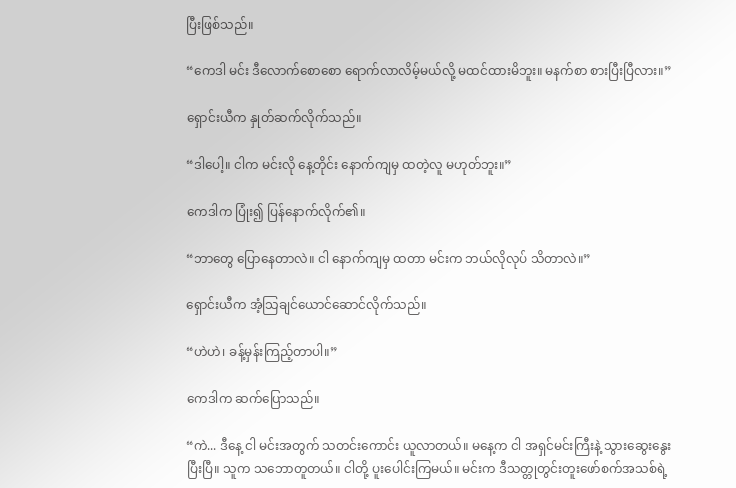ပြီးဖြစ်သည်။

“ကေဒါ မင်း ဒီလောက်စောစော ရောက်လာလိမ့်မယ်လို့ မထင်ထားမိဘူး။ မနက်စာ စားပြီးပြီလား။”

ရှောင်းယီက နှုတ်ဆက်လိုက်သည်။

“ဒါပေါ့။ ငါက မင်းလို နေ့တိုင်း နောက်ကျမှ ထတဲ့လူ မဟုတ်ဘူး။”

ကေဒါက ပြုံး၍ ပြန်နောက်လိုက်၏။

“ဘာတွေ ပြောနေတာလဲ။ ငါ နောက်ကျမှ ထတာ မင်းက ဘယ်လိုလုပ် သိတာလဲ။”

ရှောင်းယီက အံ့သြချင်ယောင်ဆောင်လိုက်သည်။

“ဟဲဟဲ၊ ခန့်မှန်းကြည့်တာပါ။”

ကေဒါက ဆက်ပြောသည်။

“ကဲ... ဒီနေ့ ငါ မင်းအတွက် သတင်းကောင်း ယူလာတယ်။ မနေ့က ငါ အရှင်မင်းကြီးနဲ့ သွားဆွေးနွေးပြီးပြီ။ သူက သဘောတူတယ်။ ငါတို့ ပူးပေါင်းကြမယ်။ မင်းက ဒီသတ္တုတွင်းတူးဖော်စက်အသစ်ရဲ့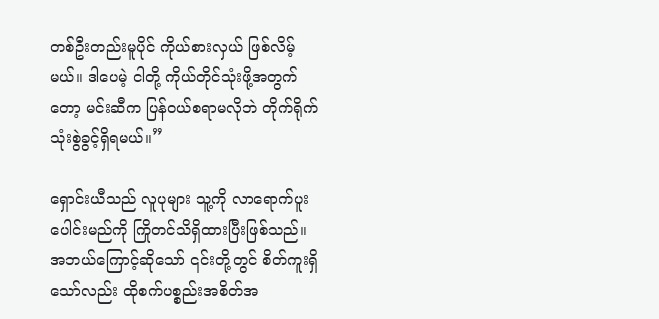တစ်ဦးတည်းမူပိုင် ကိုယ်စားလှယ် ဖြစ်လိမ့်မယ်။ ဒါပေမဲ့ ငါတို့ ကိုယ်တိုင်သုံးဖို့အတွက်တော့ မင်းဆီက ပြန်ဝယ်စရာမလိုဘဲ တိုက်ရိုက် သုံးစွဲခွင့်ရှိရမယ်။”

ရှောင်းယီသည် လူပုများ သူ့ကို လာရောက်ပူးပေါင်းမည်ကို ကြိုတင်သိရှိထားပြီးဖြစ်သည်။ အဘယ်ကြောင့်ဆိုသော် ၎င်းတို့တွင် စိတ်ကူးရှိသော်လည်း ထိုစက်ပစ္စည်းအစိတ်အ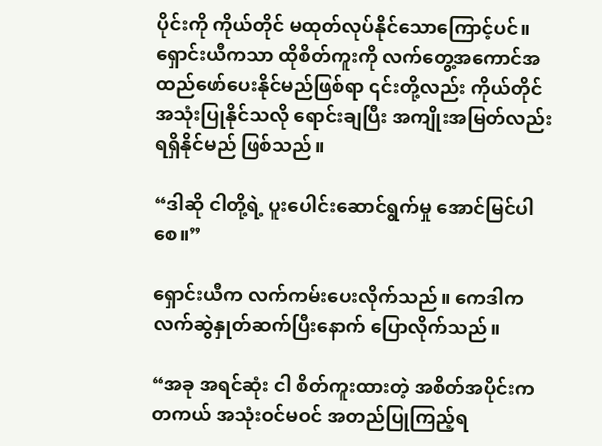ပိုင်းကို ကိုယ်တိုင် မထုတ်လုပ်နိုင်သောကြောင့်ပင်။ ရှောင်းယီကသာ ထိုစိတ်ကူးကို လက်တွေ့အကောင်အထည်ဖော်ပေးနိုင်မည်ဖြစ်ရာ ၎င်းတို့လည်း ကိုယ်တိုင် အသုံးပြုနိုင်သလို ရောင်းချပြီး အကျိုးအမြတ်လည်း ရရှိနိုင်မည် ဖြစ်သည်။

“ဒါဆို ငါတို့ရဲ့ ပူးပေါင်းဆောင်ရွက်မှု အောင်မြင်ပါစေ။”

ရှောင်းယီက လက်ကမ်းပေးလိုက်သည်။ ကေဒါက လက်ဆွဲနှုတ်ဆက်ပြီးနောက် ပြောလိုက်သည်။

“အခု အရင်ဆုံး ငါ စိတ်ကူးထားတဲ့ အစိတ်အပိုင်းက တကယ် အသုံးဝင်မဝင် အတည်ပြုကြည့်ရ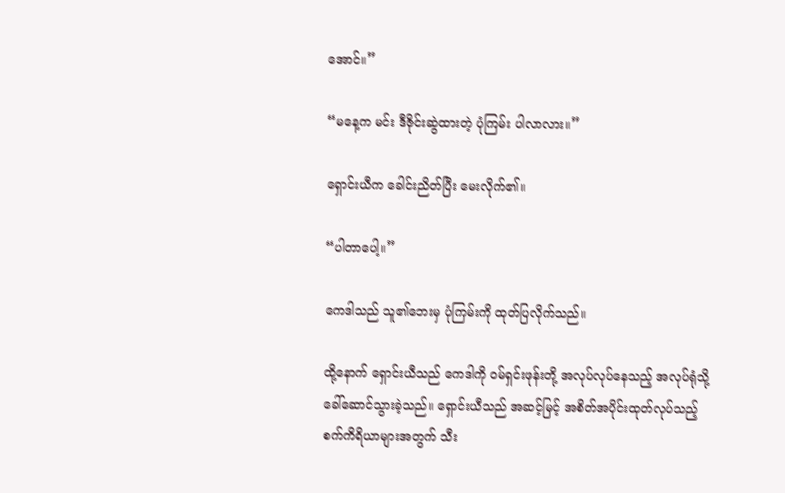အောင်။”

“မနေ့က မင်း ဒီဇိုင်းဆွဲထားတဲ့ ပုံကြမ်း ပါလာလား။”

ရှောင်းယီက ခေါင်းညိတ်ပြီး မေးလိုက်၏။

“ပါတာပေါ့။”

ကေဒါသည် သူ၏ဘေးမှ ပုံကြမ်းကို ထုတ်ပြလိုက်သည်။

ထို့နောက် ရှောင်းယီသည် ကေဒါကို ဝမ်ရှင်းဖုန်းတို့ အလုပ်လုပ်နေသည့် အလုပ်ရုံသို့ ခေါ်ဆောင်သွားခဲ့သည်။ ရှောင်းယီသည် အဆင့်မြင့် အစိတ်အပိုင်းထုတ်လုပ်သည့် စက်ကိရိယာများအတွက် သီး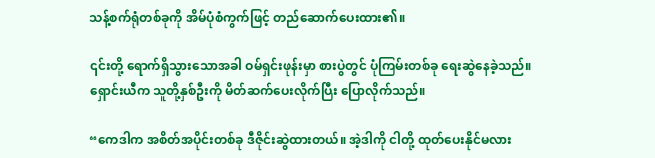သန့်စက်ရုံတစ်ခုကို အိမ်ပုံစံကွက်ဖြင့် တည်ဆောက်ပေးထား၏။

၎င်းတို့ ရောက်ရှိသွားသောအခါ ဝမ်ရှင်းဖုန်းမှာ စားပွဲတွင် ပုံကြမ်းတစ်ခု ရေးဆွဲနေခဲ့သည်။ ရှောင်းယီက သူတို့နှစ်ဦးကို မိတ်ဆက်ပေးလိုက်ပြီး ပြောလိုက်သည်။

“ကေဒါက အစိတ်အပိုင်းတစ်ခု ဒီဇိုင်းဆွဲထားတယ်။ အဲ့ဒါကို ငါတို့ ထုတ်ပေးနိုင်မလား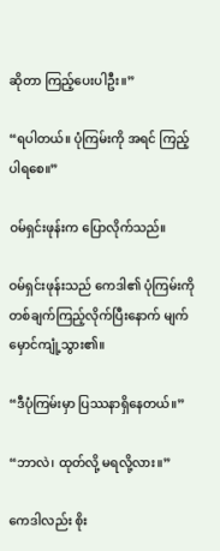ဆိုတာ ကြည့်ပေးပါဦး။”

“ရပါတယ်။ ပုံကြမ်းကို အရင် ကြည့်ပါရစေ။”

ဝမ်ရှင်းဖုန်းက ပြောလိုက်သည်။

ဝမ်ရှင်းဖုန်းသည် ကေဒါ၏ ပုံကြမ်းကို တစ်ချက်ကြည့်လိုက်ပြီးနောက် မျက်မှောင်ကျုံ့သွား၏။

“ဒီပုံကြမ်းမှာ ပြဿနာရှိနေတယ်။”

“ဘာလဲ၊ ထုတ်လို့ မရလို့လား။”

ကေဒါလည်း စိုး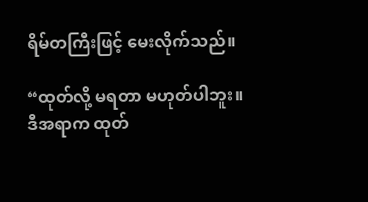ရိမ်တကြီးဖြင့် မေးလိုက်သည်။

“ထုတ်လို့ မရတာ မဟုတ်ပါဘူး။ ဒီအရာက ထုတ်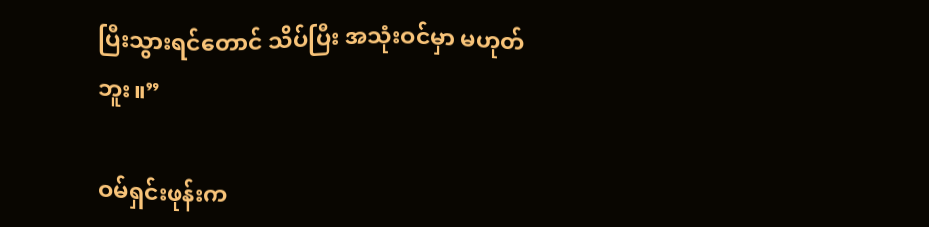ပြီးသွားရင်တောင် သိပ်ပြီး အသုံးဝင်မှာ မဟုတ်ဘူး။”

ဝမ်ရှင်းဖုန်းက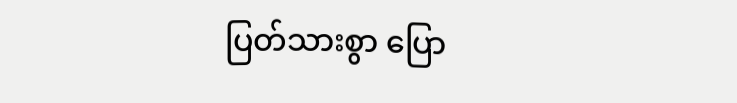ပြတ်သားစွာ ပြော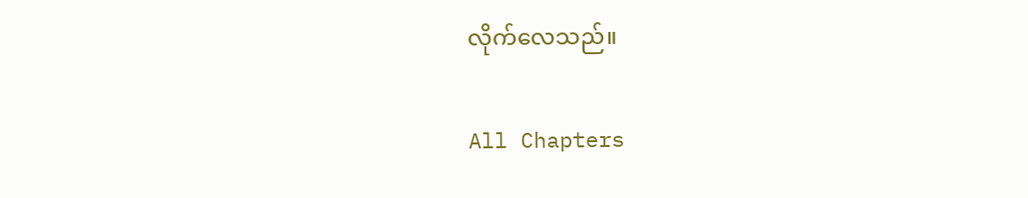လိုက်လေသည်။

All Chapters